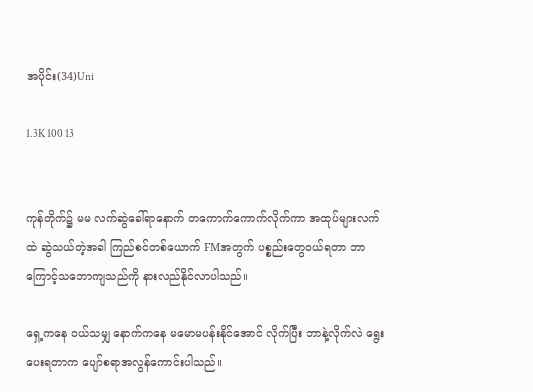အပိုင်း(34)Uni

1.3K 100 13


ကုန်တိုက်၌ မမ လက်ဆွဲခေါ်ရာနောက် တကောက်ကောက်လိုက်ကာ အထုပ်များလက်ထဲ ဆွဲသယ်တဲ့အခါ ကြည်စင်တစ်ယောက် FMအတွက် ပစ္စည်းတွေဝယ်ရတာ ဘာကြောင့်သဘောကျသည်ကို နားလည်နိုင်လာပါသည်။

ရှေ့ကနေ ဝယ်သမျှ နောက်ကနေ မမောမပန်းနိုင်အောင် လိုက်ပြီး ဘာနဲ့လိုက်လဲ ရွေးပေးရတာက ပျော်စရာအလွန်ကောင်းပါသည်။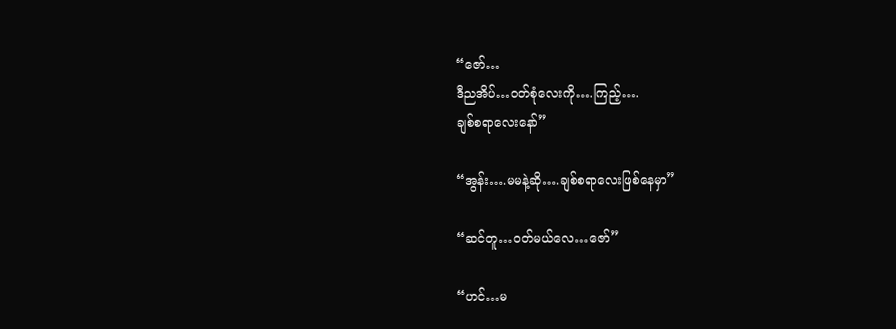“ဇော်…
ဒီညအိပ်…ဝတ်စုံလေးကို….ကြည့်….
ချစ်စရာလေးနော်”

“အွန်း….မမနဲ့ဆို….ချစ်စရာလေးဖြစ်နေမှာ”

“ဆင်တူ…ဝတ်မယ်လေ…ဇော်”

“ဟင်…မ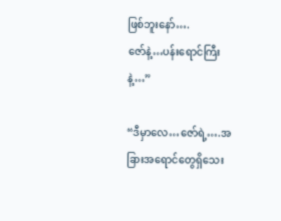ဖြစ်ဘူးနော်….
ဇော်နဲ့…ပန်းရောင်ကြီးနဲ့…”

“ဒီမှာလေ…ဇော်ရဲ့….အခြားအရောင်တွေရှိသေး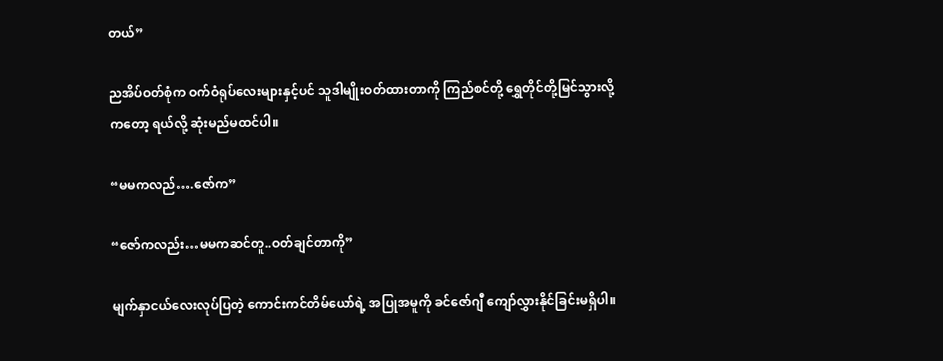တယ်”

ညအိပ်ဝတ်စုံက ဝက်ဝံရုပ်လေးများနှင့်ပင် သူဒါမျိုးဝတ်ထားတာကို ကြည်စင်တို့ ရွှေတိုင်တို့မြင်သွားလို့ကတော့ ရယ်လို့ ဆုံးမည်မထင်ပါ။

“မမကလည်….ဇော်က”

“ဇော်ကလည်း…မမကဆင်တူ..ဝတ်ချင်တာကို”

မျက်နှာငယ်လေးလုပ်ပြတဲ့ ကောင်းကင်တိမ်ယော်ရဲ့ အပြုအမူကို ခင်ဇော်ဂျီ ကျော်လွှားနိုင်ခြင်းမရှိပါ။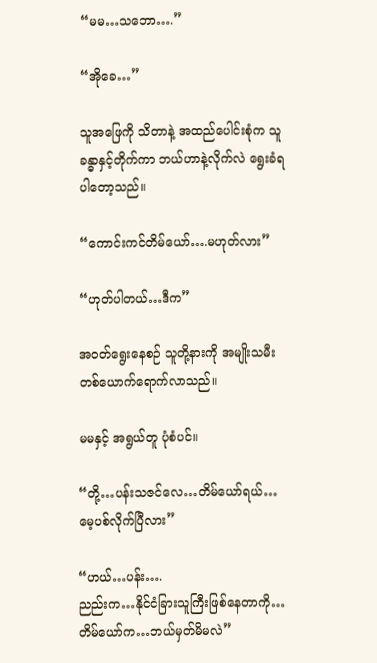“မမ…သဘော….”

“အိုခေ…”

သူအဖြေကို သိတာနဲ့ အထည်ပေါင်းစုံက သူခန္ဓာနှင့်တိုက်ကာ ဘယ်ဟာနဲ့လိုက်လဲ ရွေးခံရပါတော့သည်။

“ကောင်းကင်တိမ်ယော်….မဟုတ်လား”

“ဟုတ်ပါတယ်…ဒီက”

အဝတ်ရွေးနေစဉ် သူတို့နားကို အမျိုးသမီးတစ်ယောက်ရောက်လာသည်။

မမနှင့် အရွယ်တူ ပုံစံပင်။

“တို့…ပန်းသဇင်လေ…တိမ်ယော်ရယ်…
မေ့ပစ်လိုက်ပြီလား”

“ဟယ်…ပန်း….
ညည်းက…နိုင်ငံခြားသူကြီးဖြစ်နေတာကို…
တိမ်ယော်က…ဘယ်မှတ်မိမလဲ”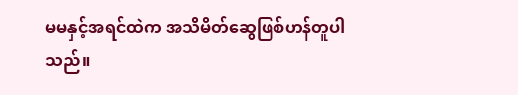မမနှင့်အရင်ထဲက အသိမိတ်ဆွေဖြစ်ဟန်တူပါသည်။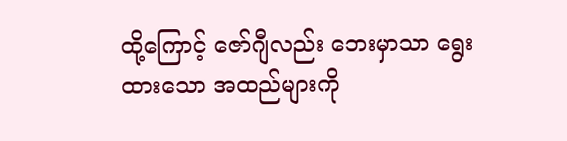ထို့ကြောင့် ဇော်ဂျီလည်း ဘေးမှာသာ ရွေးထားသော အထည်များကို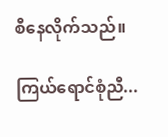စီနေလိုက်သည်။

ကြယ်ရောင်စုံညီ...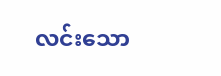လင်းသော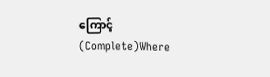ကြောင့်(Complete)Where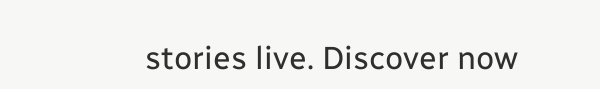stories live. Discover now